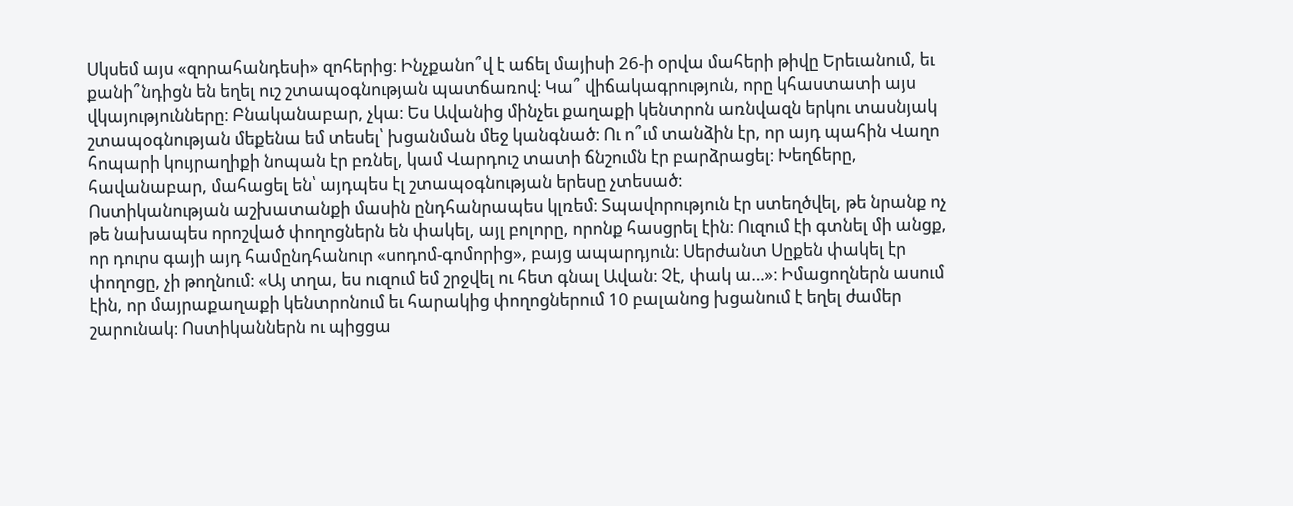Սկսեմ այս «զորահանդեսի» զոհերից։ Ինչքանո՞վ է աճել մայիսի 26-ի օրվա մահերի թիվը Երեւանում, եւ քանի՞նդիցն են եղել ուշ շտապօգնության պատճառով։ Կա՞ վիճակագրություն, որը կհաստատի այս վկայությունները։ Բնականաբար, չկա։ Ես Ավանից մինչեւ քաղաքի կենտրոն առնվազն երկու տասնյակ շտապօգնության մեքենա եմ տեսել՝ խցանման մեջ կանգնած։ Ու ո՞ւմ տանձին էր, որ այդ պահին Վաղո հոպարի կույրաղիքի նոպան էր բռնել, կամ Վարդուշ տատի ճնշումն էր բարձրացել։ Խեղճերը, հավանաբար, մահացել են՝ այդպես էլ շտապօգնության երեսը չտեսած։
Ոստիկանության աշխատանքի մասին ընդհանրապես կլռեմ։ Տպավորություն էր ստեղծվել, թե նրանք ոչ թե նախապես որոշված փողոցներն են փակել, այլ բոլորը, որոնք հասցրել էին։ Ուզում էի գտնել մի անցք, որ դուրս գայի այդ համընդհանուր «սոդոմ-գոմորից», բայց ապարդյուն։ Սերժանտ Սըքեն փակել էր փողոցը, չի թողնում։ «Այ տղա, ես ուզում եմ շրջվել ու հետ գնալ Ավան։ Չէ, փակ ա…»։ Իմացողներն ասում էին, որ մայրաքաղաքի կենտրոնում եւ հարակից փողոցներում 10 բալանոց խցանում է եղել ժամեր շարունակ։ Ոստիկաններն ու պիցցա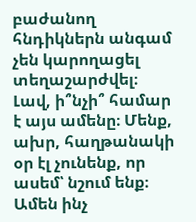բաժանող հնդիկներն անգամ չեն կարողացել տեղաշարժվել։
Լավ, ի՞նչի՞ համար է այս ամենը։ Մենք, ախր, հաղթանակի օր էլ չունենք, որ ասեմ՝ նշում ենք։ Ամեն ինչ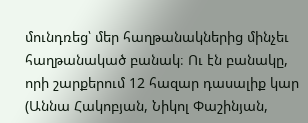մունդռեց՝ մեր հաղթանակներից մինչեւ հաղթանակած բանակ։ Ու էն բանակը, որի շարքերում 12 հազար դասալիք կար (Աննա Հակոբյան, Նիկոլ Փաշինյան,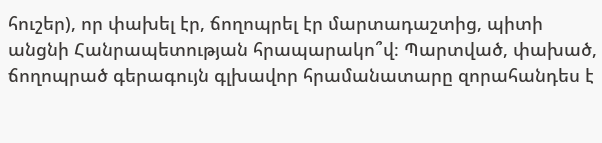հուշեր), որ փախել էր, ճողոպրել էր մարտադաշտից, պիտի անցնի Հանրապետության հրապարակո՞վ։ Պարտված, փախած, ճողոպրած գերագույն գլխավոր հրամանատարը զորահանդես է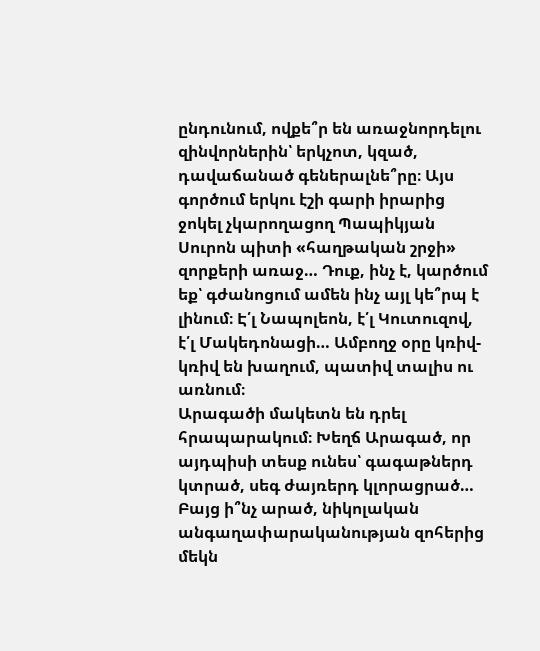ընդունում, ովքե՞ր են առաջնորդելու զինվորներին՝ երկչոտ, կզած, դավաճանած գեներալնե՞րը։ Այս գործում երկու էշի գարի իրարից ջոկել չկարողացող Պապիկյան Սուրոն պիտի «հաղթական շրջի» զորքերի առաջ… Դուք, ինչ է, կարծում եք՝ գժանոցում ամեն ինչ այլ կե՞րպ է լինում։ Է՛լ Նապոլեոն, է՛լ Կուտուզով, է՛լ Մակեդոնացի… Ամբողջ օրը կռիվ-կռիվ են խաղում, պատիվ տալիս ու առնում։
Արագածի մակետն են դրել հրապարակում։ Խեղճ Արագած, որ այդպիսի տեսք ունես՝ գագաթներդ կտրած, սեգ ժայռերդ կլորացրած… Բայց ի՞նչ արած, նիկոլական անգաղափարականության զոհերից մեկն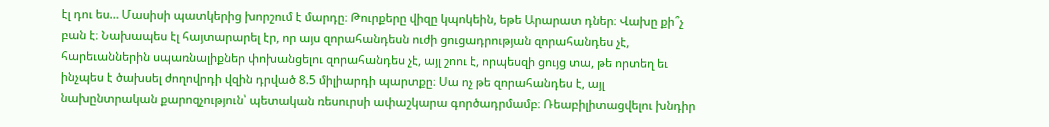էլ դու ես… Մասիսի պատկերից խորշում է մարդը։ Թուրքերը վիզը կպոկեին, եթե Արարատ դներ։ Վախը քի՞չ բան է։ Նախապես էլ հայտարարել էր, որ այս զորահանդեսն ուժի ցուցադրության զորահանդես չէ, հարեւաններին սպառնալիքներ փոխանցելու զորահանդես չէ, այլ շոու է, որպեսզի ցույց տա, թե որտեղ եւ ինչպես է ծախսել ժողովրդի վզին դրված 8.5 միլիարդի պարտքը։ Սա ոչ թե զորահանդես է, այլ նախընտրական քարոզչություն՝ պետական ռեսուրսի ափաշկարա գործադրմամբ։ Ռեաբիլիտացվելու խնդիր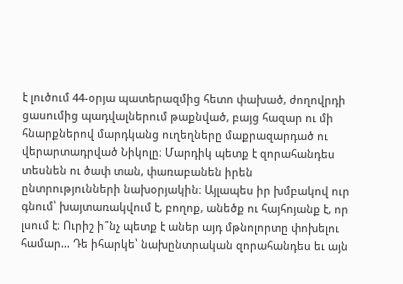է լուծում 44-օրյա պատերազմից հետո փախած, ժողովրդի ցասումից պադվալներում թաքնված, բայց հազար ու մի հնարքներով մարդկանց ուղեղները մաքրազարդած ու վերարտադրված Նիկոլը։ Մարդիկ պետք է զորահանդես տեսնեն ու ծափ տան, փառաբանեն իրեն ընտրությունների նախօրյակին։ Այլապես իր խմբակով ուր գնում՝ խայտառակվում է, բողոք, անեծք ու հայհոյանք է, որ լսում է։ Ուրիշ ի՞նչ պետք է աներ այդ մթնոլորտը փոխելու համար… Դե իհարկե՝ նախընտրական զորահանդես եւ այն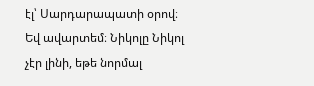էլ՝ Սարդարապատի օրով։
Եվ ավարտեմ։ Նիկոլը Նիկոլ չէր լինի, եթե նորմալ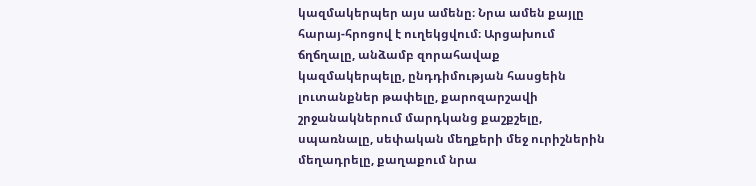կազմակերպեր այս ամենը։ Նրա ամեն քայլը հարայ-հրոցով է ուղեկցվում։ Արցախում ճղճղալը, անձամբ զորահավաք կազմակերպելը, ընդդիմության հասցեին լուտանքներ թափելը, քարոզարշավի շրջանակներում մարդկանց քաշքշելը, սպառնալը, սեփական մեղքերի մեջ ուրիշներին մեղադրելը, քաղաքում նրա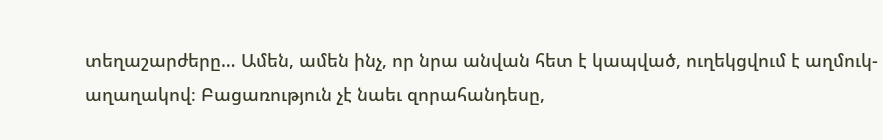տեղաշարժերը… Ամեն, ամեն ինչ, որ նրա անվան հետ է կապված, ուղեկցվում է աղմուկ-աղաղակով։ Բացառություն չէ նաեւ զորահանդեսը,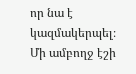որ նա է կազմակերպել։ Մի ամբողջ էշի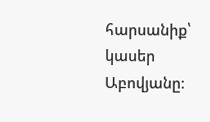հարսանիք՝ կասեր Աբովյանը։